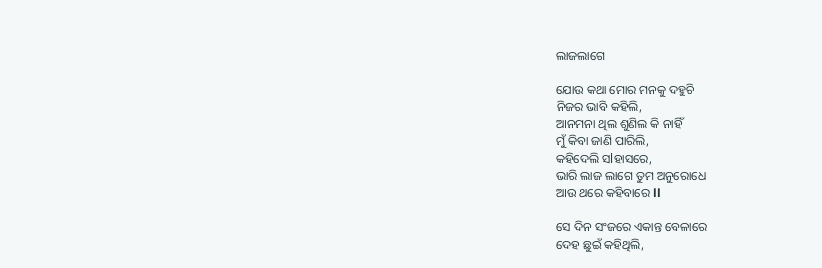ଲାଜଲାଗେ

ଯୋଉ କଥା ମୋର ମନକୁ ଦହୁଚି
ନିଜର ଭାବି କହିଲି,
ଆନମନା ଥିଲ ଶୁଣିଲ କି ନାହିଁ
ମୁଁ କିବା ଜାଣି ପାରିଲି,
କହିଦେଲି ସlହାସରେ,
ଭାରି ଲାଜ ଲାଗେ ତୁମ ଅନୁରୋଧେ
ଆଉ ଥରେ କହିବାରେ ll

ସେ ଦିନ ସଂଜରେ ଏକାନ୍ତ ବେଳାରେ
ଦେହ ଛୁଇଁ କହିଥିଲି,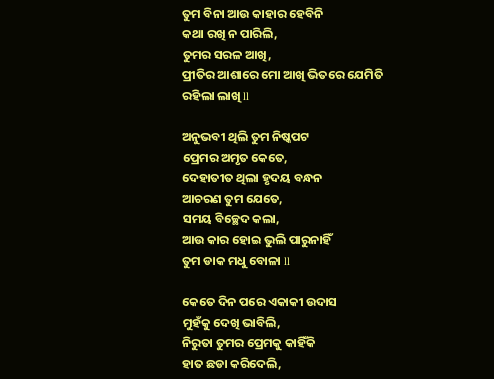ତୁମ ବିନା ଆଉ କାହାର ହେବିନି
କଥା ରଖି ନ ପାରିଲି,
ତୁମର ସରଳ ଆଖି,
ପ୍ରୀତିର ଆଶାରେ ମୋ ଆଖି ଭିତରେ ଯେମିତି ରହିଲା ଲାଖି ll

ଅନୁଭବୀ ଥିଲି ତୁମ ନିଷ୍କପଟ
ପ୍ରେମର ଅମୃତ କେତେ,
ଦେହାତୀତ ଥିଲା ହୃଦୟ ବନ୍ଧନ
ଆଚରଣ ତୁମ ଯେତେ,
ସମୟ ବିଚ୍ଛେଦ କଲା,
ଆଉ କାର ହୋଇ ଭୁଲି ପାରୁନାହିଁ
ତୁମ ଡାକ ମଧୁ ବୋଳା ll

କେତେ ଦିନ ପରେ ଏକାକୀ ଉଦାସ
ମୁହଁକୁ ଦେଖି ଭାବିଲି,
ନିରୁତା ତୁମର ପ୍ରେମକୁ କାହିଁକି
ହାତ ଛଡା କରିଦେଲି,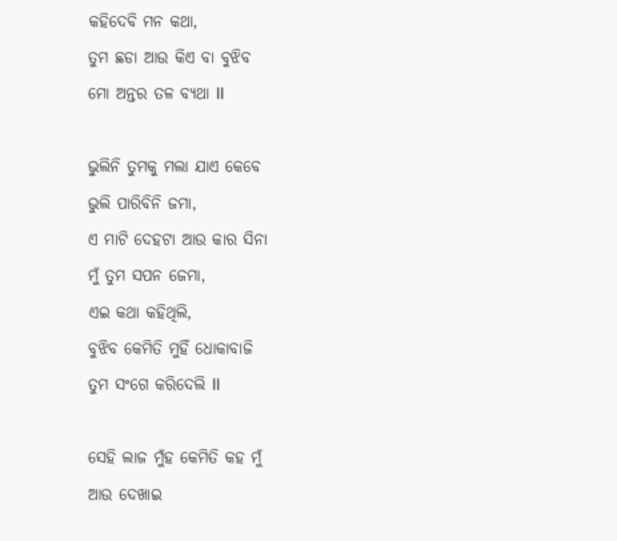କହିଦେବି ମନ କଥା,
ତୁମ ଛଡା ଆଉ କିଏ ବା ବୁଝିବ
ମୋ ଅନ୍ତର ତଳ ବ୍ୟଥା ll

ଭୁଲିନି ତୁମକୁ ମଲା ଯାଏ କେବେ
ଭୁଲି ପାରିବିନି ଜମା,
ଏ ମାଟି ଦେହଟା ଆଉ କାର ସିନା
ମୁଁ ତୁମ ସପନ ଜେମା,
ଏଇ କଥା କହିଥିଲି,
ବୁଝିବ କେମିତି ମୁହିଁ ଧୋକାବାଜି
ତୁମ ସଂଗେ କରିଦେଲି ll

ସେହି ଲାଜ ମୁଁହ କେମିତି କହ ମୁଁ
ଆଉ ଦେଖାଇ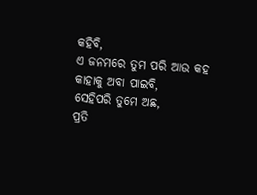କହିବି,
ଏ ଜନମରେ ତୁମ ପରି ଆଉ କହ
କାହାକୁ ଅବା ପାଇବି,
ସେହିପରି ତୁମେ ଅଛ,
ପ୍ରତି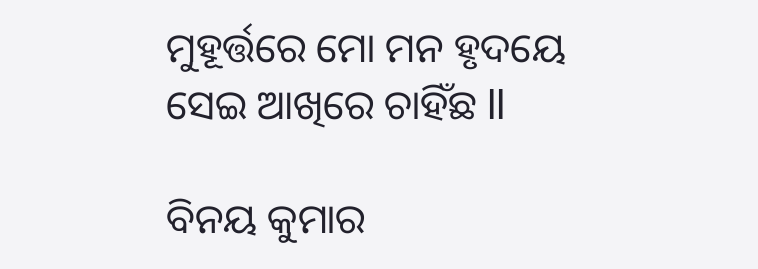ମୁହୂର୍ତ୍ତରେ ମୋ ମନ ହୃଦୟେ
ସେଇ ଆଖିରେ ଚାହିଁଛ ll

ବିନୟ କୁମାର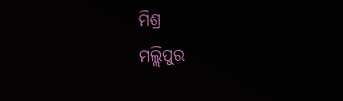ମିଶ୍ର
ମଲ୍ଲିପୁର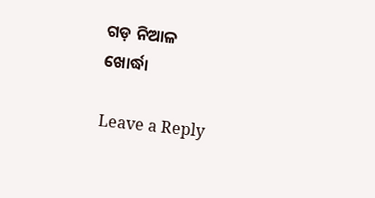ଗଡ଼ ନିଆଳ
ଖୋର୍ଦ୍ଧା

Leave a Reply